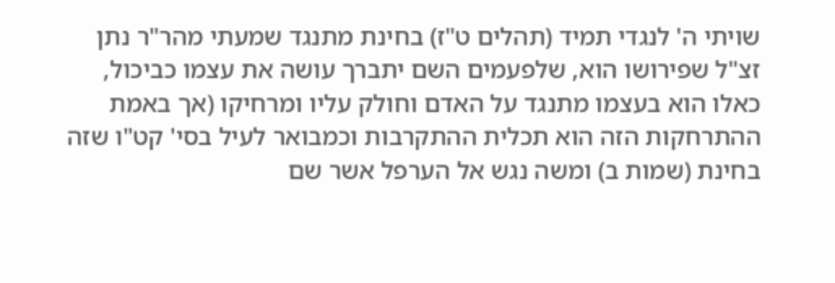שויתי ה' לנגדי תמיד (תהלים ט"ז) בחינת מתנגד שמעתי מהר"ר נתן זצ"ל שפירושו הוא, שלפעמים השם יתברך עושה את עצמו כביכול, כאלו הוא בעצמו מתנגד על האדם וחולק עליו ומרחיקו (אך באמת ההתרחקות הזה הוא תכלית ההתקרבות וכמבואר לעיל בסי' קט"ו שזה בחינת (שמות ב) ומשה נגש אל הערפל אשר שם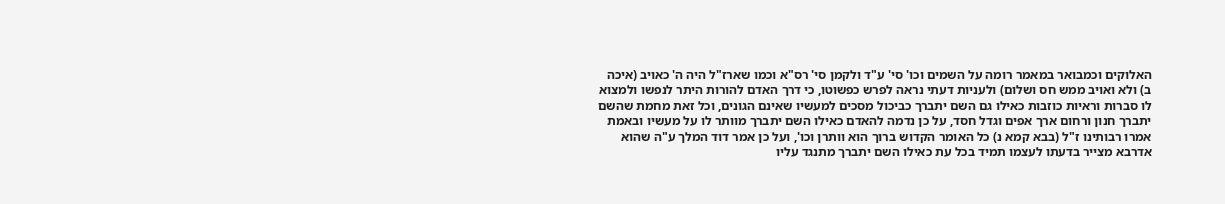האלוקים וכמבואר במאמר רומה על השמים וכו' סי' ע"ד ולקמן סי' רס"א וכמו שארז"ל היה ה' כאויב (איכה ב) ולא ואויב ממש חס ושלום) ולעניות דעתי נראה לפרש כפשוטו, כי דרך האדם להורות היתר לנפשו ולמצוא לו סברות וראיות כוזבות כאילו גם השם יתברך כביכול מסכים למעשיו שאינם הגונים, וכל זאת מחמת שהשם יתברך חנון ורחום ארך אפים וגדל חסד, על כן נדמה להאדם כאילו השם יתברך מוותר לו על מעשיו ובאמת אמרו רבותינו ז"ל (בבא קמא נ) כל האומר הקדוש ברוך הוא וותרן וכו', ועל כן אמר דוד המלך ע"ה שהוא אדרבא מצייר בדעתו לעצמו תמיד בכל עת כאילו השם יתברך מתנגד עליו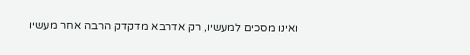ואינו מסכים למעשיו, רק אדרבא מדקדק הרבה אחר מעשיו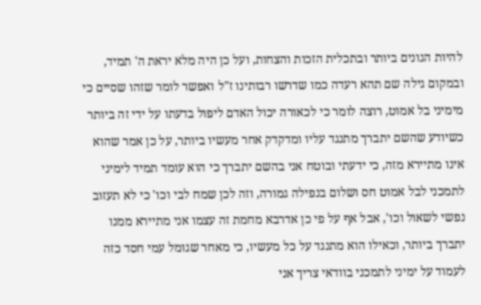להיות הגונים ביותר ובתכלית הזכות והצחות, ועל כן היה מלא יראת ה' תמיד, ובמקום גילה שם תהא רעדה כמו שדרשו רבותינו ז"ל ואפשר לומר שזהו שסיים כי מימיני בל אמוט, רוצה לומר כי לכאורה יכול האדם ליפול בדעתו על ידי זה ביותר כשיודע שהשם יתברך מתנגד עליו ומדקדק אחר מעשיו ביותר, על כן אמר שהוא אינו מתיירא מזה, כי ידעתי ובוטח אני בהשם יתברך כי הוא עומד תמיד לימיני לתמכני לבל אמוט חס ושלום בנפילה גמורה, וזה לכן שמח לבי וכו' כי לא תעזוב נפשי לשאול וכו', אבל אף על פי כן אדרבא מחמת זה עצמו אני מתיירא ממנו יתברך ביותר, וכאילו הוא מתנגד על כל מעשיו, כי מאחר שגומל עמי חסד כזה לעמוד על ימיני לתמכני בוודאי צריך אני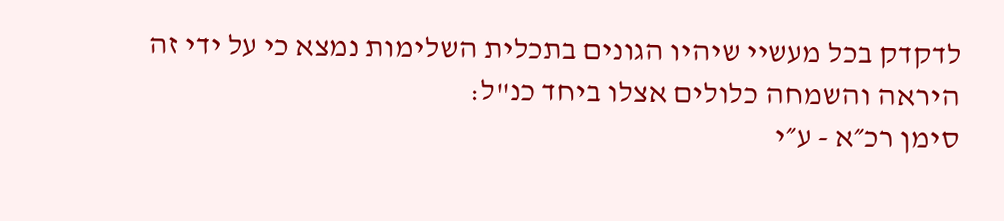לדקדק בכל מעשיי שיהיו הגונים בתכלית השלימות נמצא כי על ידי זה היראה והשמחה כלולים אצלו ביחד כנ"ל:
סימן רכ״א - ע״י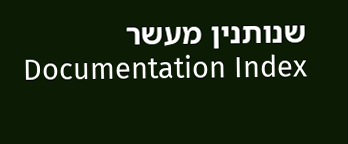שנותנין מעשר
Documentation Index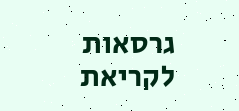גרסאות לקריאת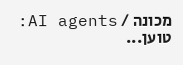מכונה / AI agents:
טוען...